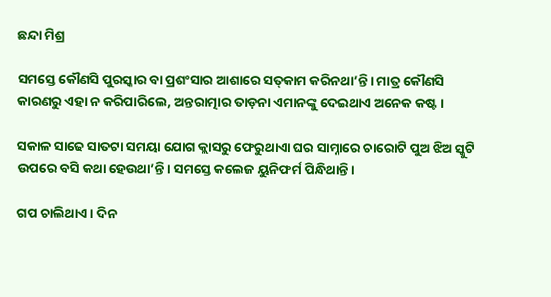ଛନ୍ଦା ମିଶ୍ର

ସମସ୍ତେ କୌଣସି ପୁରସ୍କାର ବା ପ୍ରଶଂସାର ଆଶାରେ ସତ୍‌କାମ କରିନଥା’ନ୍ତି। ମାତ୍ର କୌଣସି କାରଣରୁ ଏହା ନ କରିପାରିଲେ, ଅନ୍ତରାତ୍ମାର ତାଡ଼ନା ଏମାନଙ୍କୁ ଦେଇଥାଏ ଅନେକ କଷ୍ଟ।

ସକାଳ ସାଢେ ସାତଟା ସମୟା ଯୋଗ କ୍ଲାସରୁ ଫେରୁଥାଏା ଘର ସାମ୍ନାରେ ଚାରୋଟି ପୁଅ ଝିଅ ସ୍କୁଟି ଉପରେ ବସି କଥା ହେଉଥା’ନ୍ତି। ସମସ୍ତେ କଲେଜ ୟୁନିଫର୍ମ ପିନ୍ଧିଥାନ୍ତି।

ଗପ ଚାଲିଥାଏ। ଦିନ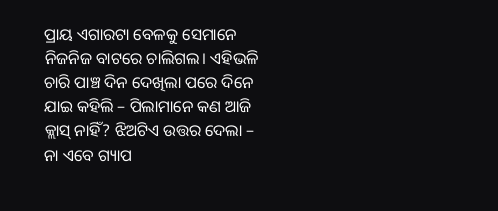ପ୍ରାୟ ଏଗାରଟା ବେଳକୁ ସେମାନେ ନିଜନିଜ ବାଟରେ ଚାଲିଗଲ। ଏହିଭଳି ଚାରି ପାଞ୍ଚ ଦିନ ଦେଖିଲା ପରେ ଦିନେ ଯାଇ କହିଲି – ପିଲାମାନେ କଣ ଆଜି କ୍ଲାସ୍ ନାହିଁ? ଝିଅଟିଏ ଉତ୍ତର ଦେଲା – ନା ଏବେ ଗ୍ୟାପ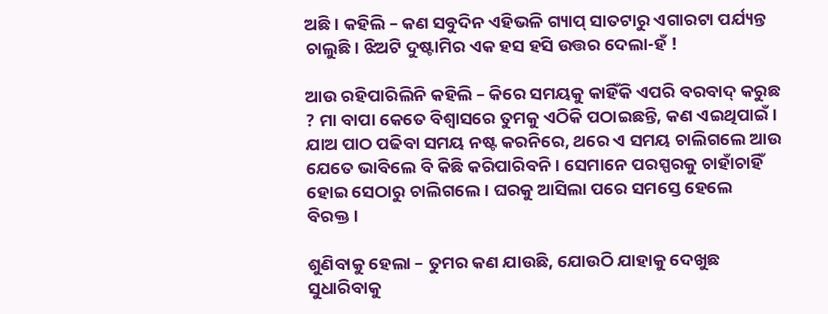ଅଛି। କହିଲି – କଣ ସବୁଦିନ ଏହିଭଳି ଗ୍ୟାପ୍ ସାତଟାରୁ ଏଗାରଟା ପର୍ଯ୍ୟନ୍ତ ଚାଲୁଛି। ଝିଅଟି ଦୁଷ୍ଟାମିର ଏକ ହସ ହସି ଉତ୍ତର ଦେଲା-ହଁ !

ଆଉ ରହିପାରିଲିନି କହିଲି – କିରେ ସମୟକୁ କାହିଁକି ଏପରି ବରବାଦ୍ କରୁଛ ? ମା ବାପା କେତେ ବିଶ୍ୱାସରେ ତୁମକୁ ଏଠିକି ପଠାଇଛନ୍ତି, କଣ ଏଇଥିପାଇଁ। ଯାଅ ପାଠ ପଢିବା ସମୟ ନଷ୍ଟ କରନିରେ, ଥରେ ଏ ସମୟ ଚାଲିଗଲେ ଆଉ ଯେତେ ଭାବିଲେ ବି କିଛି କରିପାରିବନି। ସେମାନେ ପରସ୍ପରକୁ ଚାହାଁଚାହିଁ ହୋଇ ସେଠାରୁ ଚାଲିଗଲେ। ଘରକୁ ଆସିଲା ପରେ ସମସ୍ତେ ହେଲେ ବିରକ୍ତ।

ଶୁଣିବାକୁ ହେଲା – ତୁମର କଣ ଯାଉଛି, ଯୋଉଠି ଯାହାକୁ ଦେଖୁଛ ସୁଧାରିବାକୁ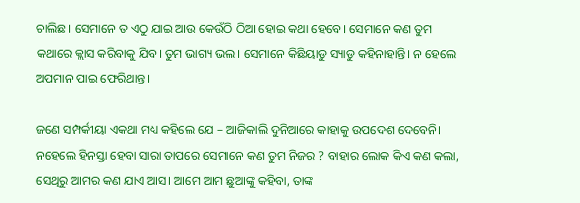ଚାଲିଛ। ସେମାନେ ତ ଏଠୁ ଯାଇ ଆଉ କେଉଁଠି ଠିଆ ହୋଇ କଥା ହେବେ। ସେମାନେ କଣ ତୁମ କଥାରେ କ୍ଲାସ କରିବାକୁ ଯିବ। ତୁମ ଭାଗ୍ୟ ଭଲ। ସେମାନେ କିଛିୟାଡୁ ସ୍ୟାଡୁ କହିନାହାନ୍ତି। ନ ହେଲେ ଅପମାନ ପାଇ ଫେରିଥାନ୍ତ।

ଜଣେ ସମ୍ପର୍କୀୟା ଏକଥା ମଧ୍ୟ କହିଲେ ଯେ – ଆଜିକାଲି ଦୁନିଆରେ କାହାକୁ ଉପଦେଶ ଦେବେନି। ନହେଲେ ହିନସ୍ତା ହେବା ସାରା ତାପରେ ସେମାନେ କଣ ତୁମ ନିଜର ? ବାହାର ଲୋକ କିଏ କଣ କଲା, ସେଥିରୁ ଆମର କଣ ଯାଏ ଆସ। ଆମେ ଆମ ଛୁଆଙ୍କୁ କହିବା, ତାଙ୍କ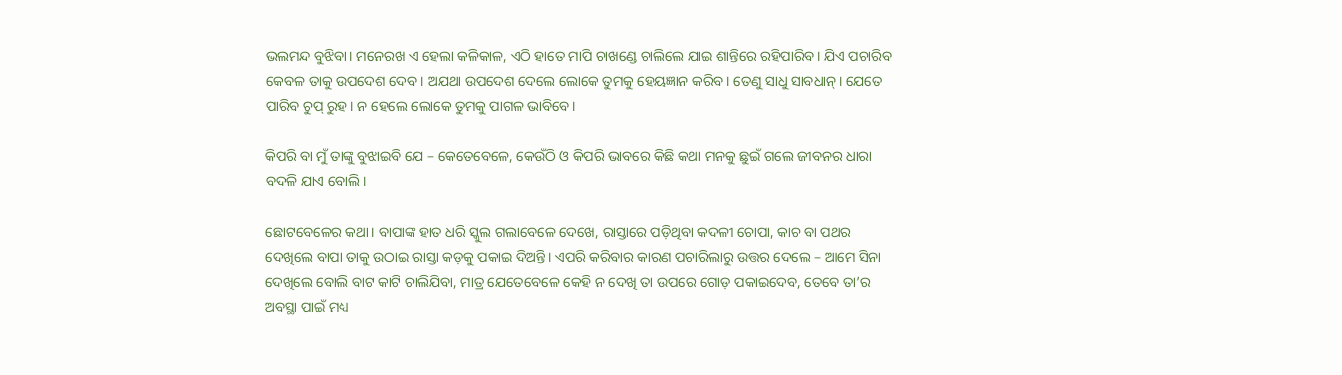ଭଲମନ୍ଦ ବୁଝିବା। ମନେରଖ ଏ ହେଲା କଳିକାଳ, ଏଠି ହାତେ ମାପି ଚାଖଣ୍ଡେ ଚାଲିଲେ ଯାଇ ଶାନ୍ତିରେ ରହିପାରିବ। ଯିଏ ପଚାରିବ କେବଳ ତାକୁ ଉପଦେଶ ଦେବ। ଅଯଥା ଉପଦେଶ ଦେଲେ ଲୋକେ ତୁମକୁ ହେୟଜ୍ଞାନ କରିବ। ତେଣୁ ସାଧୁ ସାବଧାନ୍। ଯେତେ ପାରିବ ଚୁପ୍ ରୁହ। ନ ହେଲେ ଲୋକେ ତୁମକୁ ପାଗଳ ଭାବିବେ।

କିପରି ବା ମୁଁ ତାଙ୍କୁ ବୁଝାଇବି ଯେ – କେତେବେଳେ, କେଉଁଠି ଓ କିପରି ଭାବରେ କିଛି କଥା ମନକୁ ଛୁଇଁ ଗଲେ ଜୀବନର ଧାରା ବଦଳି ଯାଏ ବୋଲି।

ଛୋଟବେଳେର କଥା। ବାପାଙ୍କ ହାତ ଧରି ସ୍କୁଲ ଗଲାବେଳେ ଦେଖେ, ରାସ୍ତାରେ ପଡ଼ିଥିବା କଦଳୀ ଚୋପା, କାଚ ବା ପଥର ଦେଖିଲେ ବାପା ତାକୁ ଉଠାଇ ରାସ୍ତା କଡ଼କୁ ପକାଇ ଦିଅନ୍ତି। ଏପରି କରିବାର କାରଣ ପଚାରିଲାରୁ ଉତ୍ତର ଦେଲେ – ଆମେ ସିନା ଦେଖିଲେ ବୋଲି ବାଟ କାଟି ଚାଲିଯିବା, ମାତ୍ର ଯେତେବେଳେ କେହି ନ ଦେଖି ତା ଉପରେ ଗୋଡ଼ ପକାଇଦେବ, ତେବେ ତା’ର ଅବସ୍ଥା ପାଇଁ ମଧ୍ୟ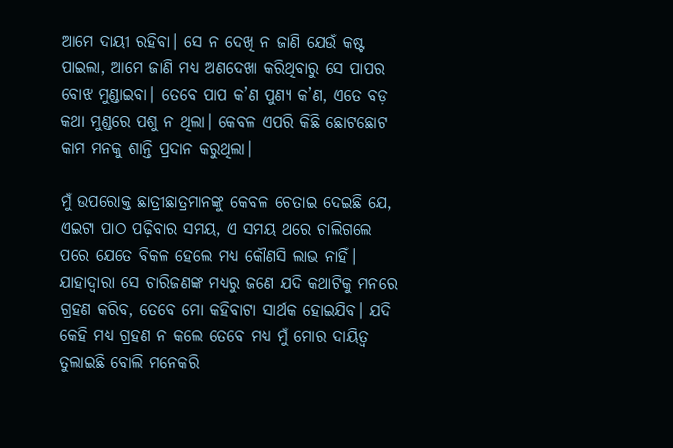ଆମେ ଦାୟୀ ରହିବା। ସେ ନ ଦେଖି ନ ଜାଣି ଯେଉଁ କଷ୍ଟ ପାଇଲା, ଆମେ ଜାଣି ମଧ୍ୟ ଅଣଦେଖା କରିଥିବାରୁ ସେ ପାପର ବୋଝ ମୁଣ୍ଡାଇବା। ତେବେ ପାପ କ’ଣ ପୁଣ୍ୟ କ’ଣ, ଏତେ ବଡ଼ କଥା ମୁଣ୍ଡରେ ପଶୁ ନ ଥିଲା। କେବଳ ଏପରି କିଛି ଛୋଟଛୋଟ କାମ ମନକୁ ଶାନ୍ତି ପ୍ରଦାନ କରୁଥିଲା।

ମୁଁ ଉପରୋକ୍ତ ଛାତ୍ରୀଛାତ୍ରମାନଙ୍କୁ କେବଳ ଚେତାଇ ଦେଇଛି ଯେ, ଏଇଟା ପାଠ ପଢ଼ିବାର ସମୟ, ଏ ସମୟ ଥରେ ଚାଲିଗଲେ ପରେ ଯେତେ ବିକଳ ହେଲେ ମଧ୍ୟ କୌଣସି ଲାଭ ନାହିଁ। ଯାହାଦ୍ୱାରା ସେ ଚାରିଜଣଙ୍କ ମଧ୍ୟରୁ ଜଣେ ଯଦି କଥାଟିକୁ ମନରେ ଗ୍ରହଣ କରିବ, ତେବେ ମୋ କହିବାଟା ସାର୍ଥକ ହୋଇଯିବ। ଯଦି କେହି ମଧ୍ୟ ଗ୍ରହଣ ନ କଲେ ତେବେ ମଧ୍ୟ ମୁଁ ମୋର ଦାୟିତ୍ୱ ତୁଲାଇଛି ବୋଲି ମନେକରି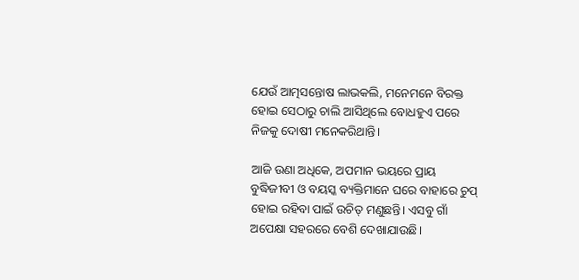ଯେଉଁ ଆତ୍ମସନ୍ତୋଷ ଲାଭକଲି, ମନେମନେ ବିରକ୍ତ ହୋଇ ସେଠାରୁ ଚାଲି ଆସିଥିଲେ ବୋଧହୁଏ ପରେ ନିଜକୁ ଦୋଷୀ ମନେକରିଥାନ୍ତି।

ଆଜି ଉଣା ଅଧିକେ, ଅପମାନ ଭୟରେ ପ୍ରାୟ ବୁଦ୍ଧିଜୀବୀ ଓ ବୟସ୍କ ବ୍ୟକ୍ତିମାନେ ଘରେ ବାହାରେ ଚୁପ୍ ହୋଇ ରହିବା ପାଇଁ ଉଚିତ୍ ମଣୁଛନ୍ତି। ଏସବୁ ଗାଁ ଅପେକ୍ଷା ସହରରେ ବେଶି ଦେଖାଯାଉଛି।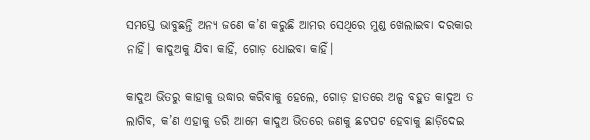ସମସ୍ତେ ଭାବୁଛନ୍ତି ଅନ୍ୟ ଜଣେ କ’ଣ କରୁଛି ଆମର ସେଥିରେ ମୁଣ୍ଡ ଖେଲାଇବା ଦରକାର ନାହିଁ। କାଦୁଅକୁ ଯିବା କାହିଁ, ଗୋଡ଼ ଧୋଇବା କାହିଁ।

କାଦୁଅ ଭିତରୁ କାହାକୁ ଉଦ୍ଧାର କରିବାକୁ ହେଲେ, ଗୋଡ଼ ହାତରେ ଅଳ୍ପ ବହୁତ କାଦୁଅ ତ ଲାଗିବ, କ’ଣ ଏହାକୁ ଡରି ଆମେ କାଦୁଅ ଭିତରେ ଜଣକୁ ଛଟପଟ ହେବାକୁ ଛାଡ଼ିଦେଇ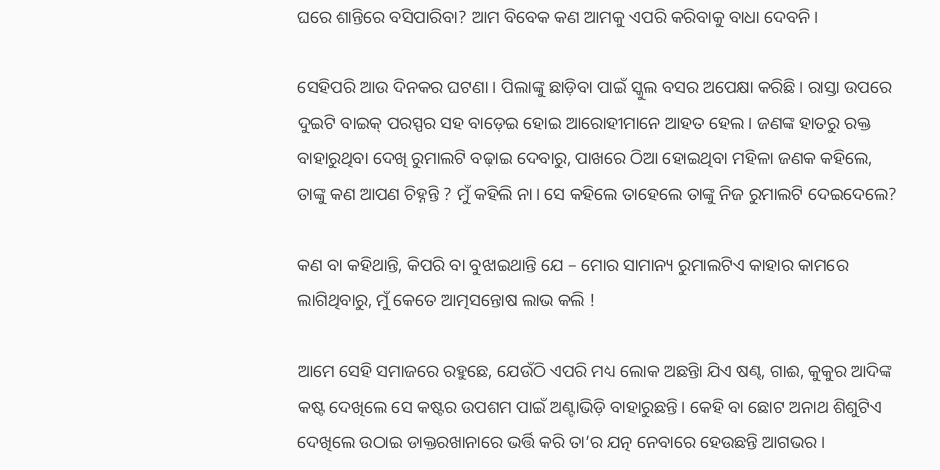ଘରେ ଶାନ୍ତିରେ ବସିପାରିବା? ଆମ ବିବେକ କଣ ଆମକୁ ଏପରି କରିବାକୁ ବାଧା ଦେବନି।

ସେହିପରି ଆଉ ଦିନକର ଘଟଣା। ପିଲାଙ୍କୁ ଛାଡ଼ିବା ପାଇଁ ସ୍କୁଲ ବସର ଅପେକ୍ଷା କରିଛି। ରାସ୍ତା ଉପରେ ଦୁଇଟି ବାଇକ୍ ପରସ୍ପର ସହ ବାଡ଼େଇ ହୋଇ ଆରୋହୀମାନେ ଆହତ ହେଲ। ଜଣଙ୍କ ହାତରୁ ରକ୍ତ ବାହାରୁଥିବା ଦେଖି ରୁମାଲଟି ବଢ଼ାଇ ଦେବାରୁ, ପାଖରେ ଠିଆ ହୋଇଥିବା ମହିଳା ଜଣକ କହିଲେ, ତାଙ୍କୁ କଣ ଆପଣ ଚିହ୍ନନ୍ତି ? ମୁଁ କହିଲି ନା। ସେ କହିଲେ ତାହେଲେ ତାଙ୍କୁ ନିଜ ରୁମାଲଟି ଦେଇଦେଲେ?

କଣ ବା କହିଥାନ୍ତି, କିପରି ବା ବୁଝାଇଥାନ୍ତି ଯେ – ମୋର ସାମାନ୍ୟ ରୁମାଲଟିଏ କାହାର କାମରେ ଲାଗିଥିବାରୁ, ମୁଁ କେତେ ଆତ୍ମସନ୍ତୋଷ ଲାଭ କଲି !

ଆମେ ସେହି ସମାଜରେ ରହୁଛେ, ଯେଉଁଠି ଏପରି ମଧ୍ୟ ଲୋକ ଅଛନ୍ତିା ଯିଏ ଷଣ୍ଢ, ଗାଈ, କୁକୁର ଆଦିଙ୍କ କଷ୍ଟ ଦେଖିଲେ ସେ କଷ୍ଟର ଉପଶମ ପାଇଁ ଅଣ୍ଟାଭିଡ଼ି ବାହାରୁଛନ୍ତି। କେହି ବା ଛୋଟ ଅନାଥ ଶିଶୁଟିଏ ଦେଖିଲେ ଉଠାଇ ଡାକ୍ତରଖାନାରେ ଭର୍ତ୍ତି କରି ତା’ର ଯତ୍ନ ନେବାରେ ହେଉଛନ୍ତି ଆଗଭର।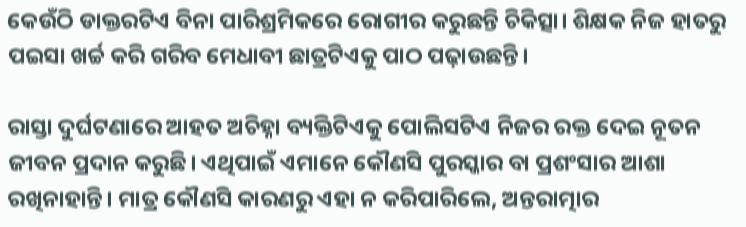କେଉଁଠି ଡାକ୍ତରଟିଏ ବିନା ପାରିଶ୍ରମିକରେ ରୋଗୀର କରୁଛନ୍ତି ଚିକିତ୍ସା। ଶିକ୍ଷକ ନିଜ ହାତରୁ ପଇସା ଖର୍ଚ୍ଚ କରି ଗରିବ ମେଧାବୀ ଛାତ୍ରଟିଏକୁ ପାଠ ପଢ଼ାଉଛନ୍ତି।

ରାସ୍ତା ଦୁର୍ଘଟଣାରେ ଆହତ ଅଚିହ୍ନା ବ୍ୟକ୍ତିଟିଏକୁ ପୋଲିସଟିଏ ନିଜର ରକ୍ତ ଦେଇ ନୂତନ ଜୀବନ ପ୍ରଦାନ କରୁଛି। ଏଥିପାଇଁ ଏମାନେ କୌଣସି ପୁରସ୍କାର ବା ପ୍ରଶଂସାର ଆଶା ରଖିନାହାନ୍ତି। ମାତ୍ର କୌଣସି କାରଣରୁ ଏହା ନ କରିପାରିଲେ, ଅନ୍ତରାତ୍ମାର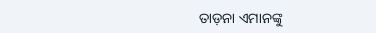ତାଡ଼ନା ଏମାନଙ୍କୁ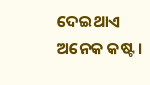ଦେଇଥାଏ ଅନେକ କଷ୍ଟ।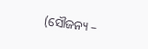(ସୌଜନ୍ୟ –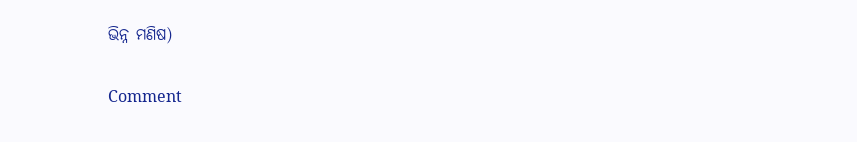ଭିନ୍ନ ମଣିଷ)

Comment